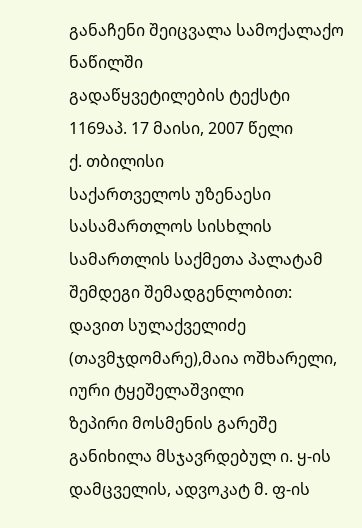განაჩენი შეიცვალა სამოქალაქო ნაწილში
გადაწყვეტილების ტექსტი
1169აპ. 17 მაისი, 2007 წელი
ქ. თბილისი
საქართველოს უზენაესი სასამართლოს სისხლის სამართლის საქმეთა პალატამ შემდეგი შემადგენლობით:
დავით სულაქველიძე (თავმჯდომარე),მაია ოშხარელი, იური ტყეშელაშვილი
ზეპირი მოსმენის გარეშე განიხილა მსჯავრდებულ ი. ყ-ის დამცველის, ადვოკატ მ. ფ-ის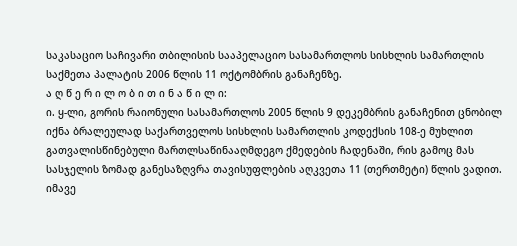საკასაციო საჩივარი თბილისის სააპელაციო სასამართლოს სისხლის სამართლის საქმეთა პალატის 2006 წლის 11 ოქტომბრის განაჩენზე.
ა ღ წ ე რ ი ლ ო ბ ი თ ი ნ ა წ ი ლ ი:
ი. ყ-ლი, გორის რაიონული სასამართლოს 2005 წლის 9 დეკემბრის განაჩენით ცნობილ იქნა ბრალეულად საქართველოს სისხლის სამართლის კოდექსის 108-ე მუხლით გათვალისწინებული მართლსაწინააღმდეგო ქმედების ჩადენაში, რის გამოც მას სასჯელის ზომად განესაზღვრა თავისუფლების აღკვეთა 11 (თერთმეტი) წლის ვადით. იმავე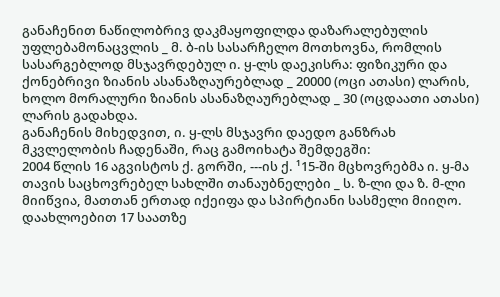განაჩენით ნაწილობრივ დაკმაყოფილდა დაზარალებულის უფლებამონაცვლის _ მ. ბ-ის სასარჩელო მოთხოვნა, რომლის სასარგებლოდ მსჯავრდებულ ი. ყ-ლს დაეკისრა: ფიზიკური და ქონებრივი ზიანის ასანაზღაურებლად _ 20000 (ოცი ათასი) ლარის, ხოლო მორალური ზიანის ასანაზღაურებლად _ 30 (ოცდაათი ათასი) ლარის გადახდა.
განაჩენის მიხედვით, ი. ყ-ლს მსჯავრი დაედო განზრახ მკვლელობის ჩადენაში, რაც გამოიხატა შემდეგში:
2004 წლის 16 აგვისტოს ქ. გორში, ---ის ქ. ¹15-ში მცხოვრებმა ი. ყ-მა თავის საცხოვრებელ სახლში თანაუბნელები _ ს. ზ-ლი და ზ. მ-ლი მიიწვია, მათთან ერთად იქეიფა და სპირტიანი სასმელი მიიღო. დაახლოებით 17 საათზე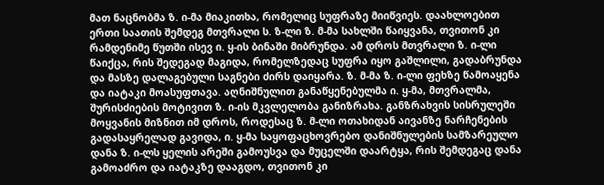მათ ნაცნობმა ზ. ი-მა მიაკითხა, რომელიც სუფრაზე მიიწვიეს. დაახლოებით ერთი საათის შემდეგ მთვრალი ს. ზ-ლი ზ. მ-მა სახლში წაიყვანა, თვითონ კი რამდენიმე წუთში ისევ ი. ყ-ის ბინაში მიბრუნდა. ამ დროს მთვრალი ზ. ი-ლი წაიქცა, რის შედეგად მაგიდა, რომელზედაც სუფრა იყო გაშლილი, გადაბრუნდა და მასზე დალაგებული საგნები ძირს დაიყარა. ზ. მ-მა ზ. ი-ლი ფეხზე წამოაყენა და იატაკი მოასუფთავა. აღნიშნულით განაწყენებულმა ი. ყ-მა, მთვრალმა, შურისძიების მოტივით ზ. ი-ის მკვლელობა განიზრახა. განზრახვის სისრულეში მოყვანის მიზნით იმ დროს, როდესაც ზ. მ-ლი ოთახიდან აივანზე ნარჩენების გადასაყრელად გავიდა, ი. ყ-მა საყოფაცხოვრებო დანიშნულების სამზარეულო დანა ზ. ი-ლს ყელის არეში გამოუსვა და მუცელში დაარტყა, რის შემდეგაც დანა გამოაძრო და იატაკზე დააგდო, თვითონ კი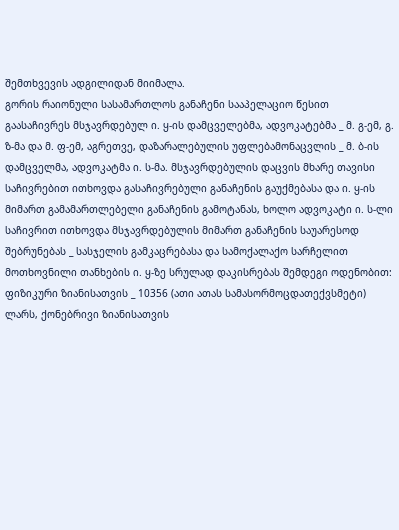შემთხვევის ადგილიდან მიიმალა.
გორის რაიონული სასამართლოს განაჩენი სააპელაციო წესით გაასაჩივრეს მსჯავრდებულ ი. ყ-ის დამცველებმა, ადვოკატებმა _ მ. გ-ემ, გ. ზ-მა და მ. ფ-ემ, აგრეთვე, დაზარალებულის უფლებამონაცვლის _ მ. ბ-ის დამცველმა, ადვოკატმა ი. ს-მა. მსჯავრდებულის დაცვის მხარე თავისი საჩივრებით ითხოვდა გასაჩივრებული განაჩენის გაუქმებასა და ი. ყ-ის მიმართ გამამართლებელი განაჩენის გამოტანას, ხოლო ადვოკატი ი. ს-ლი საჩივრით ითხოვდა მსჯავრდებულის მიმართ განაჩენის საუარესოდ შებრუნებას _ სასჯელის გამკაცრებასა და სამოქალაქო სარჩელით მოთხოვნილი თანხების ი. ყ-ზე სრულად დაკისრებას შემდეგი ოდენობით: ფიზიკური ზიანისათვის _ 10356 (ათი ათას სამასორმოცდათექვსმეტი) ლარს, ქონებრივი ზიანისათვის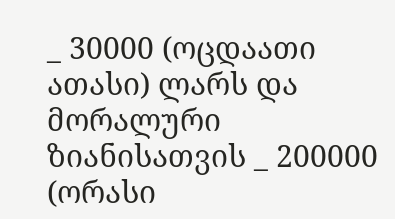_ 30000 (ოცდაათი ათასი) ლარს და მორალური ზიანისათვის _ 200000 (ორასი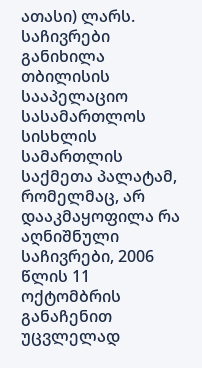ათასი) ლარს.
საჩივრები განიხილა თბილისის სააპელაციო სასამართლოს სისხლის სამართლის საქმეთა პალატამ, რომელმაც, არ დააკმაყოფილა რა აღნიშნული საჩივრები, 2006 წლის 11 ოქტომბრის განაჩენით უცვლელად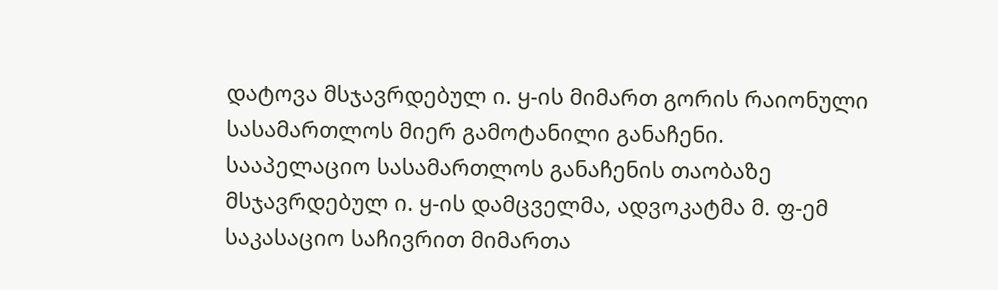დატოვა მსჯავრდებულ ი. ყ-ის მიმართ გორის რაიონული სასამართლოს მიერ გამოტანილი განაჩენი.
სააპელაციო სასამართლოს განაჩენის თაობაზე მსჯავრდებულ ი. ყ-ის დამცველმა, ადვოკატმა მ. ფ-ემ საკასაციო საჩივრით მიმართა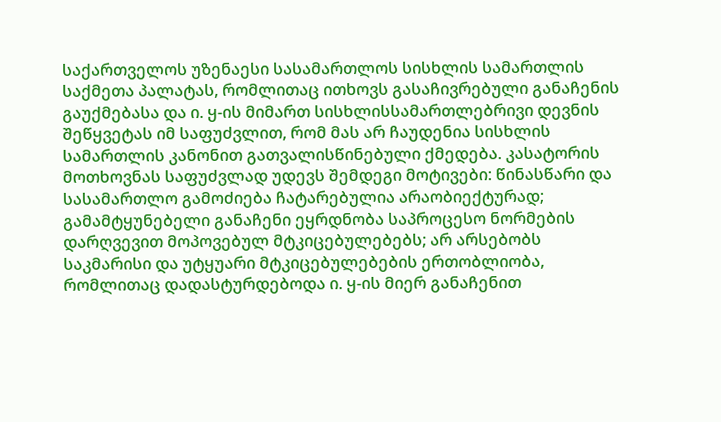საქართველოს უზენაესი სასამართლოს სისხლის სამართლის საქმეთა პალატას, რომლითაც ითხოვს გასაჩივრებული განაჩენის გაუქმებასა და ი. ყ-ის მიმართ სისხლისსამართლებრივი დევნის შეწყვეტას იმ საფუძვლით, რომ მას არ ჩაუდენია სისხლის სამართლის კანონით გათვალისწინებული ქმედება. კასატორის მოთხოვნას საფუძვლად უდევს შემდეგი მოტივები: წინასწარი და სასამართლო გამოძიება ჩატარებულია არაობიექტურად; გამამტყუნებელი განაჩენი ეყრდნობა საპროცესო ნორმების დარღვევით მოპოვებულ მტკიცებულებებს; არ არსებობს საკმარისი და უტყუარი მტკიცებულებების ერთობლიობა, რომლითაც დადასტურდებოდა ი. ყ-ის მიერ განაჩენით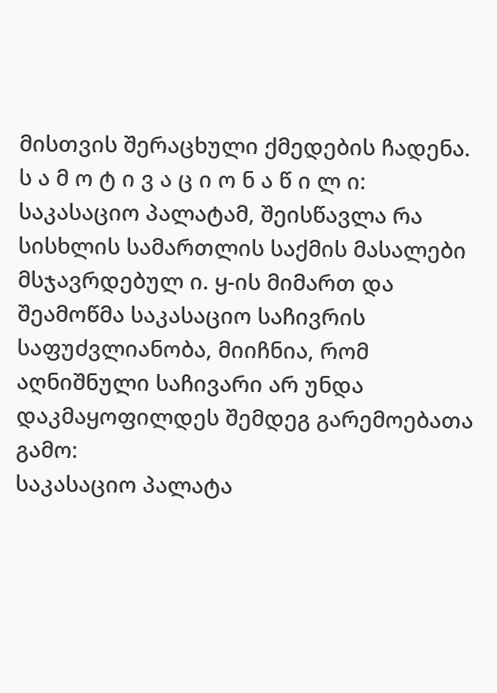მისთვის შერაცხული ქმედების ჩადენა.
ს ა მ ო ტ ი ვ ა ც ი ო ნ ა წ ი ლ ი:
საკასაციო პალატამ, შეისწავლა რა სისხლის სამართლის საქმის მასალები მსჯავრდებულ ი. ყ-ის მიმართ და შეამოწმა საკასაციო საჩივრის საფუძვლიანობა, მიიჩნია, რომ აღნიშნული საჩივარი არ უნდა დაკმაყოფილდეს შემდეგ გარემოებათა გამო:
საკასაციო პალატა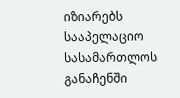იზიარებს სააპელაციო სასამართლოს განაჩენში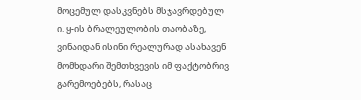მოცემულ დასკვნებს მსჯავრდებულ ი. ყ-ის ბრალეულობის თაობაზე, ვინაიდან ისინი რეალურად ასახავენ მომხდარი შემთხვევის იმ ფაქტობრივ გარემოებებს, რასაც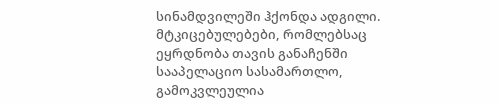სინამდვილეში ჰქონდა ადგილი. მტკიცებულებები, რომლებსაც ეყრდნობა თავის განაჩენში სააპელაციო სასამართლო, გამოკვლეულია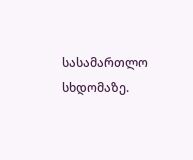სასამართლო სხდომაზე.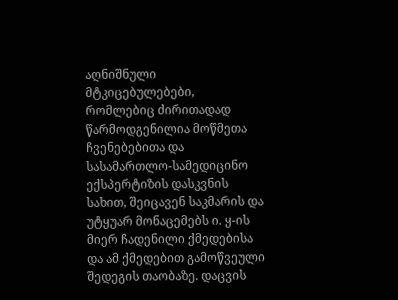აღნიშნული მტკიცებულებები, რომლებიც ძირითადად წარმოდგენილია მოწმეთა ჩვენებებითა და სასამართლო-სამედიცინო ექსპერტიზის დასკვნის სახით, შეიცავენ საკმარის და უტყუარ მონაცემებს ი. ყ-ის მიერ ჩადენილი ქმედებისა და ამ ქმედებით გამოწვეული შედეგის თაობაზე. დაცვის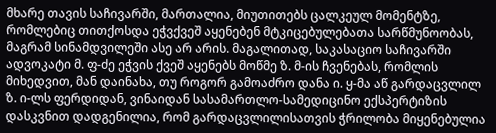მხარე თავის საჩივარში, მართალია, მიუთითებს ცალკეულ მომენტზე, რომლებიც თითქოსდა ეჭვქვეშ აყენებენ მტკიცებულებათა სარწმუნოობას, მაგრამ სინამდვილეში ასე არ არის. მაგალითად, საკასაციო საჩივარში ადვოკატი მ. ფ-ძე ეჭვის ქვეშ აყენებს მოწმე ზ. მ-ის ჩვენებას, რომლის მიხედვით, მან დაინახა, თუ როგორ გამოაძრო დანა ი. ყ-მა აწ გარდაცვლილ ზ. ი-ლს ფერდიდან, ვინაიდან სასამართლო-სამედიცინო ექსპერტიზის დასკვნით დადგენილია, რომ გარდაცვლილისათვის ჭრილობა მიყენებულია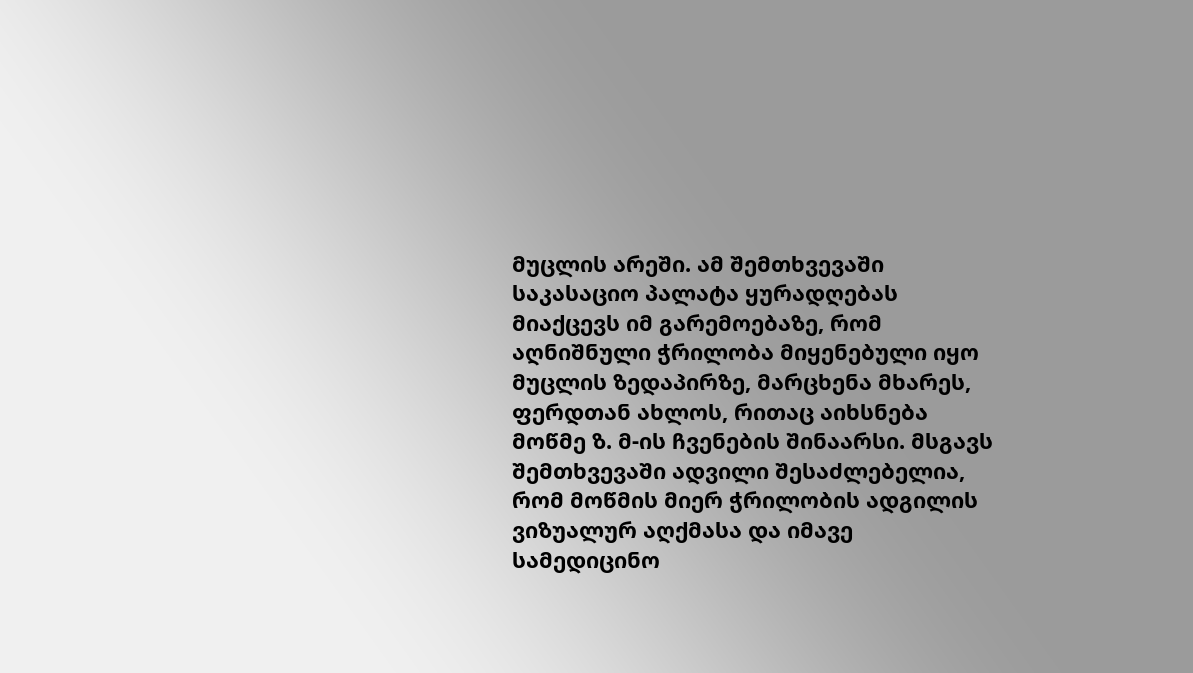მუცლის არეში. ამ შემთხვევაში საკასაციო პალატა ყურადღებას მიაქცევს იმ გარემოებაზე, რომ აღნიშნული ჭრილობა მიყენებული იყო მუცლის ზედაპირზე, მარცხენა მხარეს, ფერდთან ახლოს, რითაც აიხსნება მოწმე ზ. მ-ის ჩვენების შინაარსი. მსგავს შემთხვევაში ადვილი შესაძლებელია, რომ მოწმის მიერ ჭრილობის ადგილის ვიზუალურ აღქმასა და იმავე სამედიცინო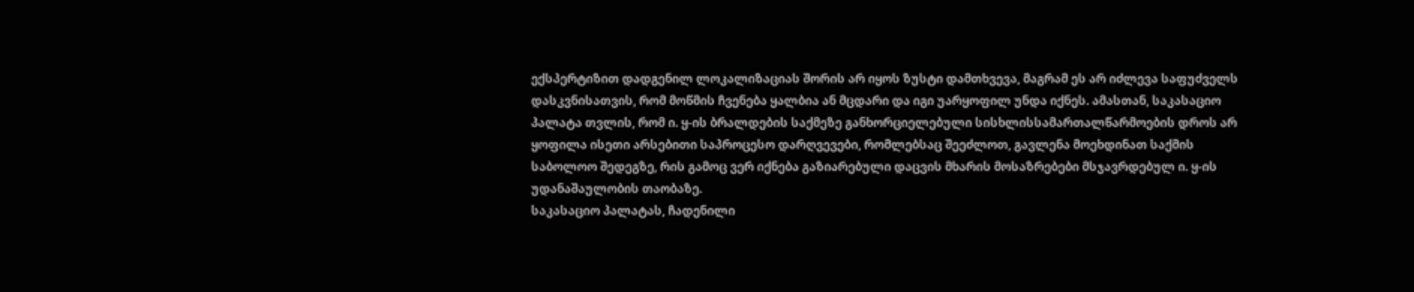ექსპერტიზით დადგენილ ლოკალიზაციას შორის არ იყოს ზუსტი დამთხვევა, მაგრამ ეს არ იძლევა საფუძველს დასკვნისათვის, რომ მოწმის ჩვენება ყალბია ან მცდარი და იგი უარყოფილ უნდა იქნეს. ამასთან, საკასაციო პალატა თვლის, რომ ი. ყ-ის ბრალდების საქმეზე განხორციელებული სისხლისსამართალწარმოების დროს არ ყოფილა ისეთი არსებითი საპროცესო დარღვევები, რომლებსაც შეეძლოთ, გავლენა მოეხდინათ საქმის საბოლოო შედეგზე, რის გამოც ვერ იქნება გაზიარებული დაცვის მხარის მოსაზრებები მსჯავრდებულ ი. ყ-ის უდანაშაულობის თაობაზე.
საკასაციო პალატას, ჩადენილი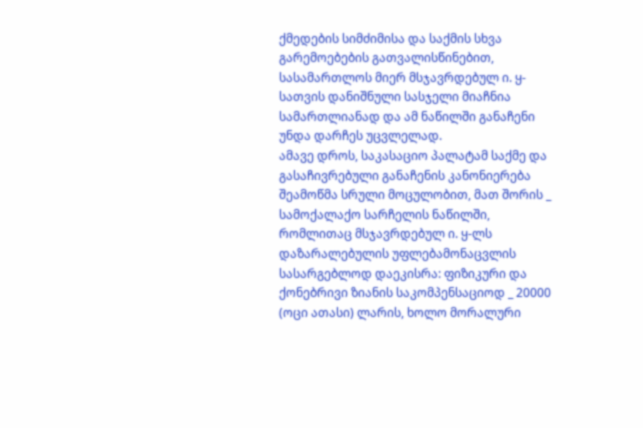ქმედების სიმძიმისა და საქმის სხვა გარემოებების გათვალისწინებით, სასამართლოს მიერ მსჯავრდებულ ი. ყ-სათვის დანიშნული სასჯელი მიაჩნია სამართლიანად და ამ ნაწილში განაჩენი უნდა დარჩეს უცვლელად.
ამავე დროს, საკასაციო პალატამ საქმე და გასაჩივრებული განაჩენის კანონიერება შეამოწმა სრული მოცულობით, მათ შორის _ სამოქალაქო სარჩელის ნაწილში, რომლითაც მსჯავრდებულ ი. ყ-ლს დაზარალებულის უფლებამონაცვლის სასარგებლოდ დაეკისრა: ფიზიკური და ქონებრივი ზიანის საკომპენსაციოდ _ 20000 (ოცი ათასი) ლარის, ხოლო მორალური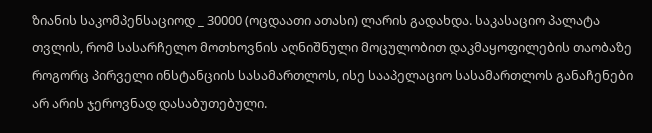ზიანის საკომპენსაციოდ _ 30000 (ოცდაათი ათასი) ლარის გადახდა. საკასაციო პალატა თვლის, რომ სასარჩელო მოთხოვნის აღნიშნული მოცულობით დაკმაყოფილების თაობაზე როგორც პირველი ინსტანციის სასამართლოს, ისე სააპელაციო სასამართლოს განაჩენები არ არის ჯეროვნად დასაბუთებული.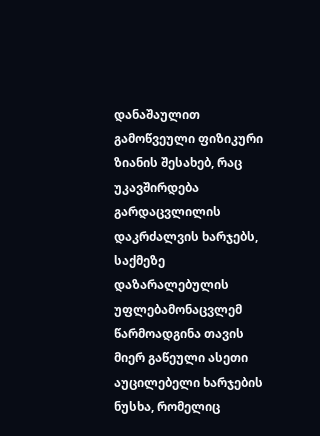დანაშაულით გამოწვეული ფიზიკური ზიანის შესახებ, რაც უკავშირდება გარდაცვლილის დაკრძალვის ხარჯებს, საქმეზე დაზარალებულის უფლებამონაცვლემ წარმოადგინა თავის მიერ გაწეული ასეთი აუცილებელი ხარჯების ნუსხა, რომელიც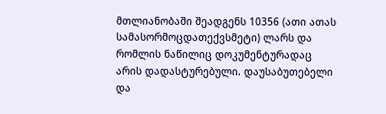მთლიანობაში შეადგენს 10356 (ათი ათას სამასორმოცდათექვსმეტი) ლარს და რომლის ნაწილიც დოკუმენტურადაც არის დადასტურებული. დაუსაბუთებელი და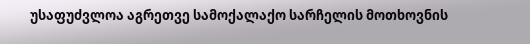უსაფუძვლოა აგრეთვე სამოქალაქო სარჩელის მოთხოვნის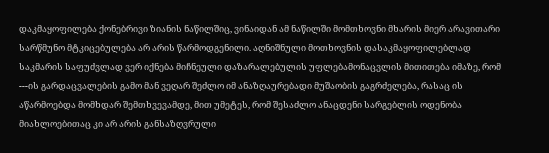დაკმაყოფილება ქონებრივი ზიანის ნაწილშიც, ვინაიდან ამ ნაწილში მომთხოვნი მხარის მიერ არავითარი სარწმუნო მტკიცებულება არ არის წარმოდგენილი. აღნიშნული მოთხოვნის დასაკმაყოფილებლად საკმარის საფუძვლად ვერ იქნება მიჩნეული დაზარალებულის უფლებამონაცვლის მითითება იმაზე, რომ ---ის გარდაცვალების გამო მან ვეღარ შეძლო იმ ანაზღაურებადი მუშაობის გაგრძელება, რასაც ის აწარმოებდა მომხდარ შემთხვევამდე, მით უმეტეს, რომ შესაძლო ანაცდენი სარგებლის ოდენობა მიახლოებითაც კი არ არის განსაზღვრული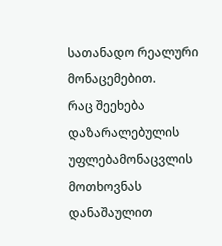სათანადო რეალური მონაცემებით.
რაც შეეხება დაზარალებულის უფლებამონაცვლის მოთხოვნას დანაშაულით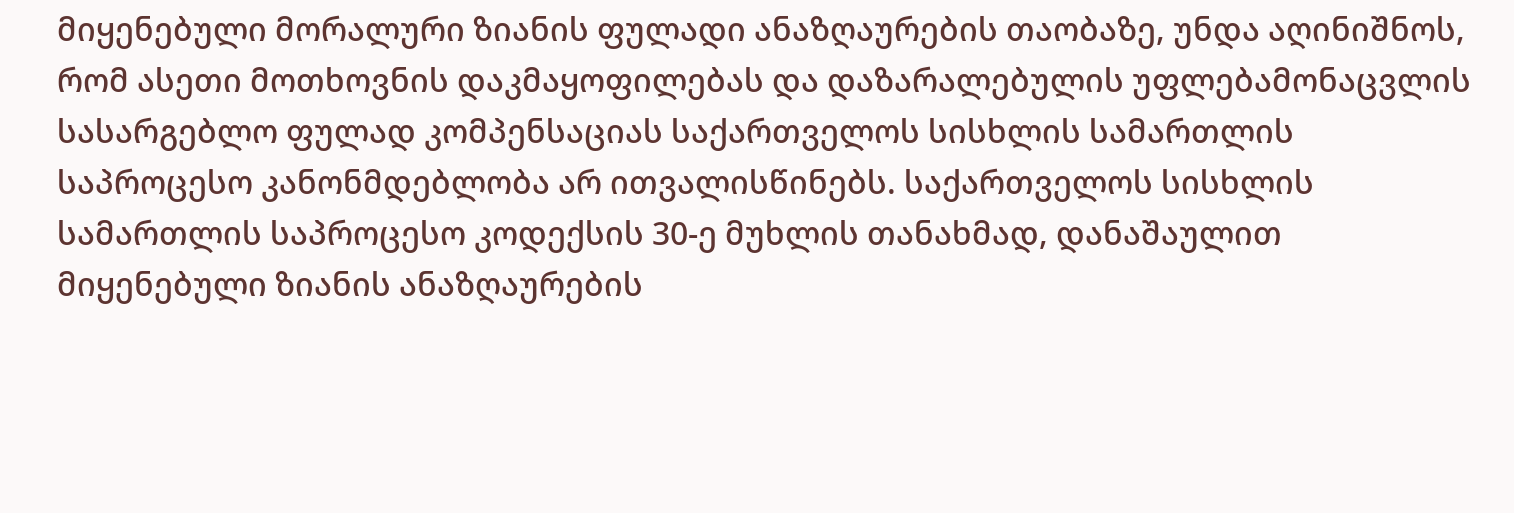მიყენებული მორალური ზიანის ფულადი ანაზღაურების თაობაზე, უნდა აღინიშნოს, რომ ასეთი მოთხოვნის დაკმაყოფილებას და დაზარალებულის უფლებამონაცვლის სასარგებლო ფულად კომპენსაციას საქართველოს სისხლის სამართლის საპროცესო კანონმდებლობა არ ითვალისწინებს. საქართველოს სისხლის სამართლის საპროცესო კოდექსის 30-ე მუხლის თანახმად, დანაშაულით მიყენებული ზიანის ანაზღაურების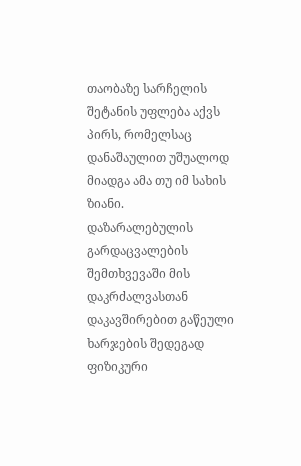თაობაზე სარჩელის შეტანის უფლება აქვს პირს, რომელსაც დანაშაულით უშუალოდ მიადგა ამა თუ იმ სახის ზიანი.
დაზარალებულის გარდაცვალების შემთხვევაში მის დაკრძალვასთან დაკავშირებით გაწეული ხარჯების შედეგად ფიზიკური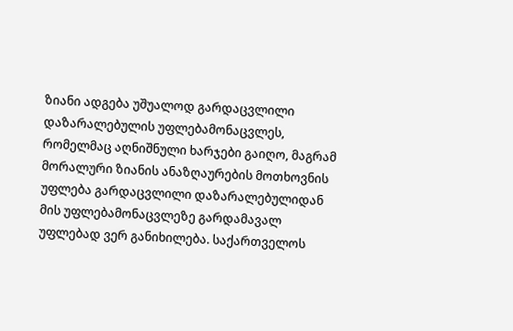ზიანი ადგება უშუალოდ გარდაცვლილი დაზარალებულის უფლებამონაცვლეს, რომელმაც აღნიშნული ხარჯები გაიღო, მაგრამ მორალური ზიანის ანაზღაურების მოთხოვნის უფლება გარდაცვლილი დაზარალებულიდან მის უფლებამონაცვლეზე გარდამავალ უფლებად ვერ განიხილება. საქართველოს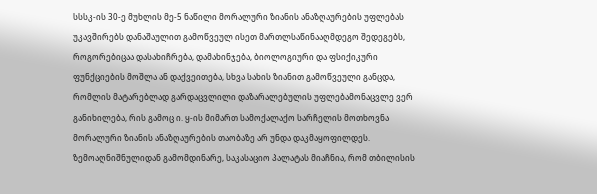სსსკ-ის 30-ე მუხლის მე-5 ნაწილი მორალური ზიანის ანაზღაურების უფლებას უკავშირებს დანაშაულით გამოწვეულ ისეთ მართლსაწინააღმდეგო შედეგებს, როგორებიცაა დასახიჩრება, დამახინჯება, ბიოლოგიური და ფსიქიკური ფუნქციების მოშლა ან დაქვეითება, სხვა სახის ზიანით გამოწვეული განცდა, რომლის მატარებლად გარდაცვლილი დაზარალებულის უფლებამონაცვლე ვერ განიხილება, რის გამოც ი. ყ-ის მიმართ სამოქალაქო სარჩელის მოთხოვნა მორალური ზიანის ანაზღაურების თაობაზე არ უნდა დაკმაყოფილდეს.
ზემოაღნიშნულიდან გამომდინარე, საკასაციო პალატას მიაჩნია, რომ თბილისის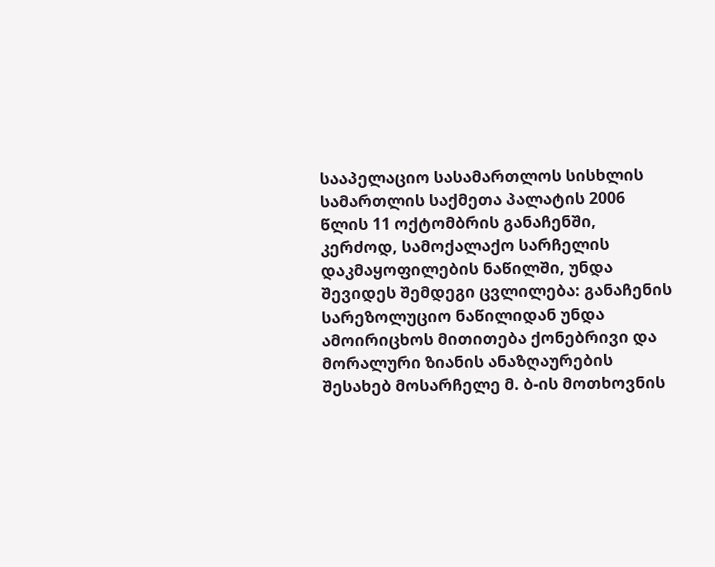სააპელაციო სასამართლოს სისხლის სამართლის საქმეთა პალატის 2006 წლის 11 ოქტომბრის განაჩენში, კერძოდ, სამოქალაქო სარჩელის დაკმაყოფილების ნაწილში, უნდა შევიდეს შემდეგი ცვლილება: განაჩენის სარეზოლუციო ნაწილიდან უნდა ამოირიცხოს მითითება ქონებრივი და მორალური ზიანის ანაზღაურების შესახებ მოსარჩელე მ. ბ-ის მოთხოვნის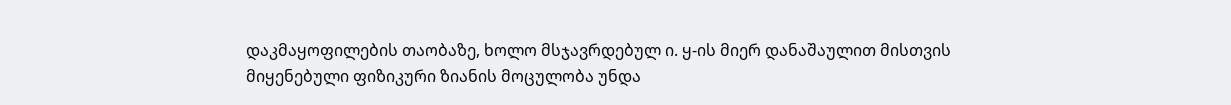დაკმაყოფილების თაობაზე, ხოლო მსჯავრდებულ ი. ყ-ის მიერ დანაშაულით მისთვის მიყენებული ფიზიკური ზიანის მოცულობა უნდა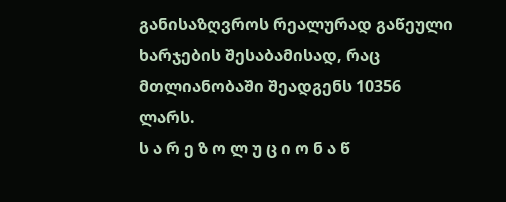განისაზღვროს რეალურად გაწეული ხარჯების შესაბამისად, რაც მთლიანობაში შეადგენს 10356 ლარს.
ს ა რ ე ზ ო ლ უ ც ი ო ნ ა წ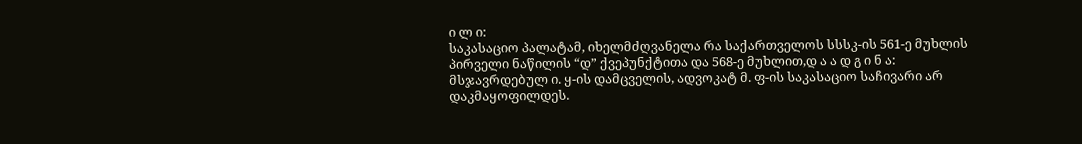ი ლ ი:
საკასაციო პალატამ, იხელმძღვანელა რა საქართველოს სსსკ-ის 561-ე მუხლის პირველი ნაწილის “დ” ქვეპუნქტითა და 568-ე მუხლით,დ ა ა დ გ ი ნ ა:
მსჯავრდებულ ი. ყ-ის დამცველის, ადვოკატ მ. ფ-ის საკასაციო საჩივარი არ დაკმაყოფილდეს.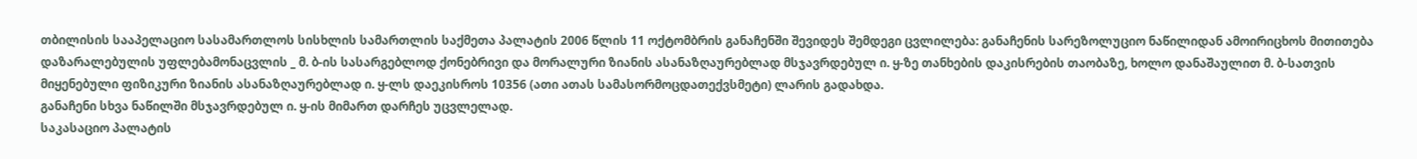თბილისის სააპელაციო სასამართლოს სისხლის სამართლის საქმეთა პალატის 2006 წლის 11 ოქტომბრის განაჩენში შევიდეს შემდეგი ცვლილება: განაჩენის სარეზოლუციო ნაწილიდან ამოირიცხოს მითითება დაზარალებულის უფლებამონაცვლის _ მ. ბ-ის სასარგებლოდ ქონებრივი და მორალური ზიანის ასანაზღაურებლად მსჯავრდებულ ი. ყ-ზე თანხების დაკისრების თაობაზე, ხოლო დანაშაულით მ. ბ-სათვის მიყენებული ფიზიკური ზიანის ასანაზღაურებლად ი. ყ-ლს დაეკისროს 10356 (ათი ათას სამასორმოცდათექვსმეტი) ლარის გადახდა.
განაჩენი სხვა ნაწილში მსჯავრდებულ ი. ყ-ის მიმართ დარჩეს უცვლელად.
საკასაციო პალატის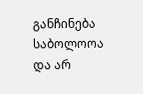განჩინება საბოლოოა და არ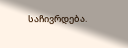საჩივრდება.